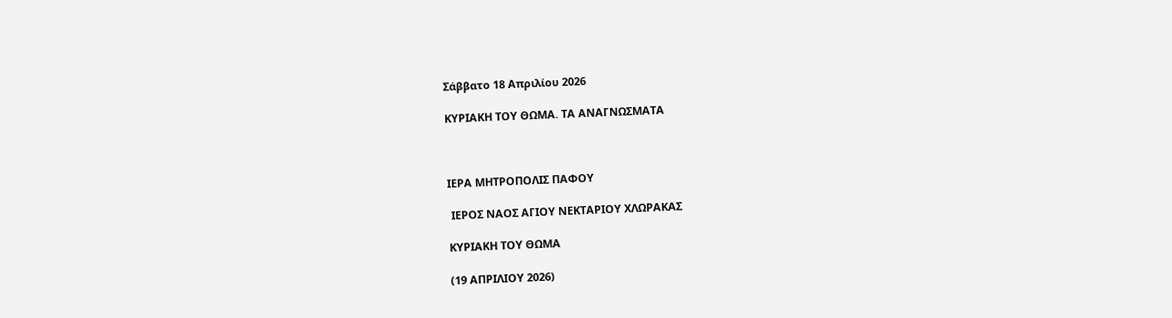Σάββατο 18 Απριλίου 2026

ΚΥΡΙΑΚΗ ΤΟΥ ΘΩΜΑ. ΤΑ ΑΝΑΓΝΩΣΜΑΤΑ



ΙΕΡΑ ΜΗΤΡΟΠΟΛΙΣ ΠΑΦΟΥ

 ΙΕΡΟΣ ΝΑΟΣ ΑΓΙΟΥ ΝΕΚΤΑΡΙΟΥ ΧΛΩΡΑΚΑΣ

ΚΥΡΙΑΚΗ ΤΟΥ ΘΩΜΑ

(19 ΑΠΡΙΛΙΟΥ 2026)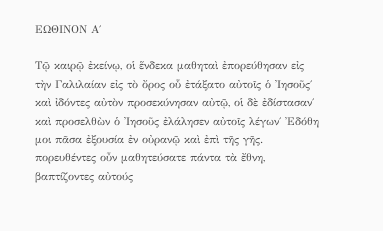ΕΩΘΙΝΟΝ Α΄

Τῷ καιρῷ ἐκείνῳ, οἱ ἕνδεκα μαθηταὶ ἐπορεύθησαν εἰς τὴν Γαλιλαίαν εἰς τὸ ὄρος οὗ ἐτάξατο αὐτοῖς ὁ Ἰησοῦς΄ καὶ ἰδόντες αὐτὸν προσεκύνησαν αὐτῷ, οἱ δὲ ἐδίστασαν΄ καὶ προσελθὼν ὁ Ἰησοῦς ἐλάλησεν αὐτοῖς λέγων΄ Ἐδόθη μοι πᾶσα ἐξουσία ἐν οὐρανῷ καὶ ἐπὶ τῆς γῆς. πορευθέντες οὖν μαθητεύσατε πάντα τὰ ἔθνη, βαπτίζοντες αὐτούς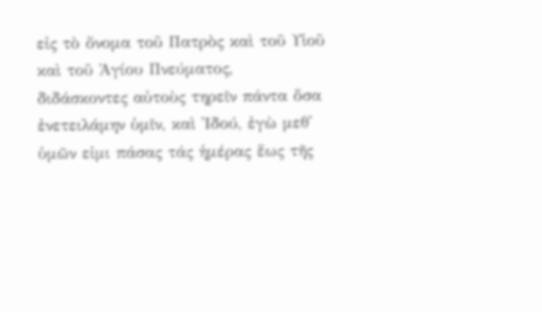εἰς τὸ ὄνομα τοῦ Πατρὸς καὶ τοῦ Υἱοῦ καὶ τοῦ Ἁγίου Πνεύματος, διδάσκοντες αὐτοὺς τηρεῖν πάντα ὅσα ἐνετειλάμην ὑμῖν, καὶ Ἰδού, ἐγὼ μεθ' ὑμῶν εἰμι πάσας τάς ἡμέρας ἕως τῆς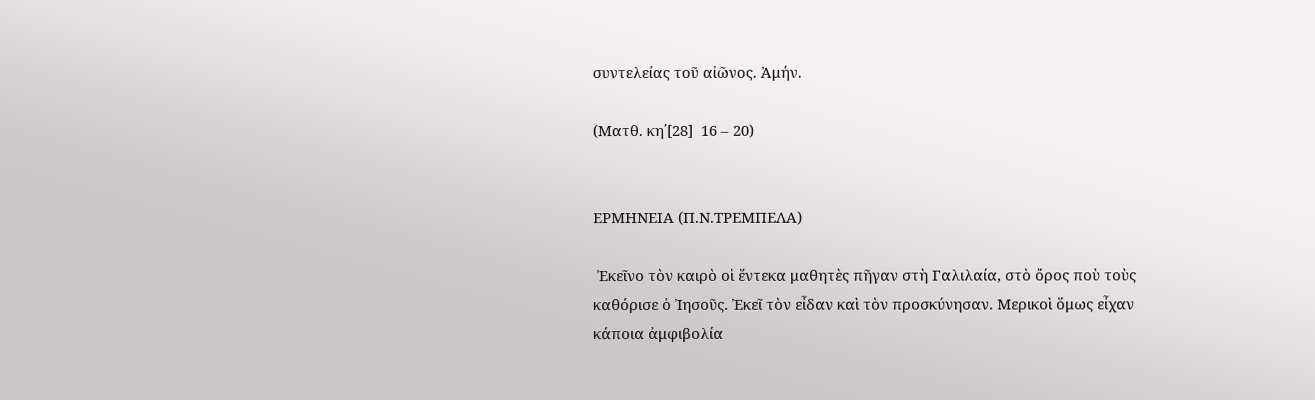συντελείας τοῦ αἰῶνος. Ἀμήν.

(Ματθ. κη΄[28]  16 – 20)


ΕΡΜΗΝΕΙΑ (Π.Ν.ΤΡΕΜΠΕΛΑ)

 Ἐκεῖνο τὸν καιρὸ οἱ ἕντεκα μαθητὲς πῆγαν στὴ Γαλιλαία, στὸ ὄρος ποὺ τοὺς καθόρισε ὁ Ἰησοῦς. Ἐκεῖ τὸν εἶδαν καὶ τὸν προσκύνησαν. Μερικοὶ ὅμως εἶχαν κάποια ἀμφιβολία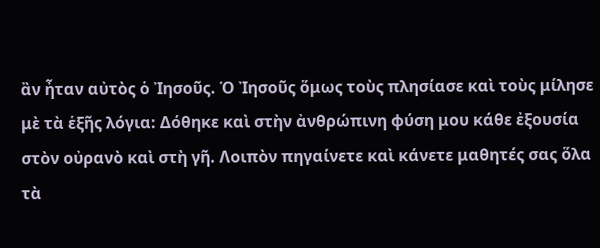ἂν ἦταν αὐτὸς ὁ Ἰησοῦς. Ὁ Ἰησοῦς ὅμως τοὺς πλησίασε καὶ τοὺς μίλησε μὲ τὰ ἑξῆς λόγια: Δόθηκε καὶ στὴν ἀνθρώπινη φύση μου κάθε ἐξουσία στὸν οὐρανὸ καὶ στὴ γῆ. Λοιπὸν πηγαίνετε καὶ κάνετε μαθητές σας ὅλα τὰ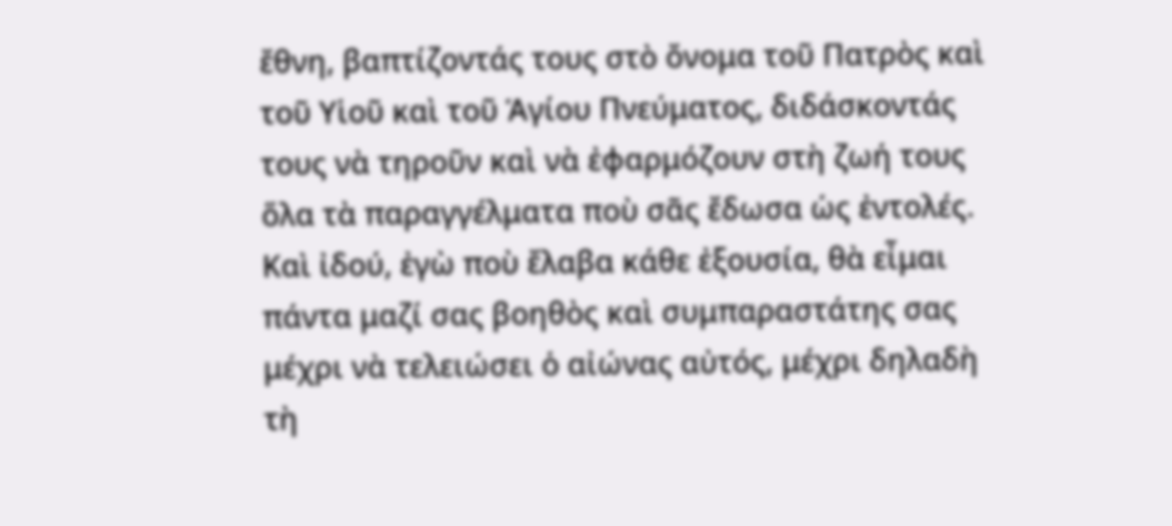ἔθνη, βαπτίζοντάς τους στὸ ὄνομα τοῦ Πατρὸς καὶ τοῦ Υἱοῦ καὶ τοῦ Ἁγίου Πνεύματος, διδάσκοντάς τους νὰ τηροῦν καὶ νὰ ἐφαρμόζουν στὴ ζωή τους ὅλα τὰ παραγγέλματα ποὺ σᾶς ἔδωσα ὡς ἐντολές. Καὶ ἰδού, ἐγὼ ποὺ ἔλαβα κάθε ἐξουσία, θὰ εἶμαι πάντα μαζί σας βοηθὸς καὶ συμπαραστάτης σας μέχρι νὰ τελειώσει ὁ αἰώνας αὐτός, μέχρι δηλαδὴ τὴ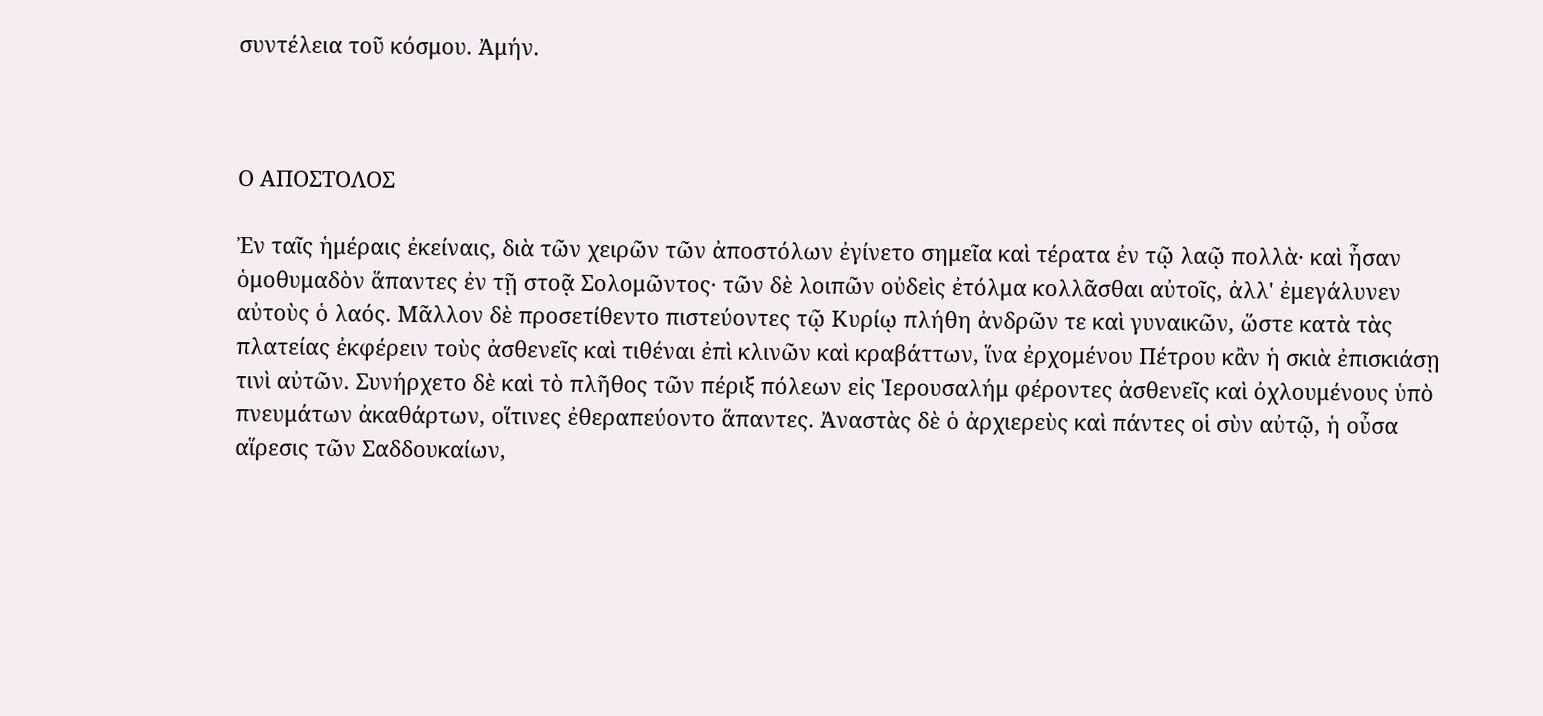συντέλεια τοῦ κόσμου. Ἀμήν.



Ο ΑΠΟΣΤΟΛΟΣ

Ἐν ταῖς ἡμέραις ἐκείναις, διὰ τῶν χειρῶν τῶν ἀποστόλων ἐγίνετο σημεῖα καὶ τέρατα ἐν τῷ λαῷ πολλὰ· καὶ ἦσαν ὁμοθυμαδὸν ἅπαντες ἐν τῇ στοᾷ Σολομῶντος· τῶν δὲ λοιπῶν οὐδεὶς ἐτόλμα κολλᾶσθαι αὐτοῖς, ἀλλ' ἐμεγάλυνεν αὐτοὺς ὁ λαός. Μᾶλλον δὲ προσετίθεντο πιστεύοντες τῷ Κυρίῳ πλήθη ἀνδρῶν τε καὶ γυναικῶν, ὥστε κατὰ τὰς πλατείας ἐκφέρειν τοὺς ἀσθενεῖς καὶ τιθέναι ἐπὶ κλινῶν καὶ κραβάττων, ἵνα ἐρχομένου Πέτρου κἂν ἡ σκιὰ ἐπισκιάσῃ τινὶ αὐτῶν. Συνήρχετο δὲ καὶ τὸ πλῆθος τῶν πέριξ πόλεων εἰς Ἱερουσαλήμ φέροντες ἀσθενεῖς καὶ ὀχλουμένους ὑπὸ πνευμάτων ἀκαθάρτων, οἵτινες ἐθεραπεύοντο ἅπαντες. Ἀναστὰς δὲ ὁ ἀρχιερεὺς καὶ πάντες οἱ σὺν αὐτῷ, ἡ οὖσα αἵρεσις τῶν Σαδδουκαίων,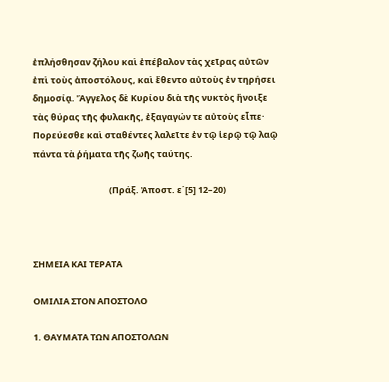ἐπλήσθησαν ζήλου καὶ ἐπέβαλον τὰς χεῖρας αὐτῶν ἐπὶ τοὺς ἀποστόλους, καὶ ἔθεντο αὐτοὺς ἐν τηρήσει δημοσίᾳ. Ἄγγελος δὲ Κυρίου διὰ τῆς νυκτὸς ἤνοιξε τὰς θύρας τῆς φυλακῆς, ἐξαγαγών τε αὐτοὺς εἶπε· Πορεύεσθε καὶ σταθέντες λαλεῖτε ἐν τῷ ἱερῷ τῷ λαῷ πάντα τὰ ῥήματα τῆς ζωῆς ταύτης.

                                      (Πράξ. Ἀποστ. ε΄[5] 12–20)



ΣΗΜΕΙΑ ΚΑΙ ΤΕΡΑΤΑ

ΟΜΙΛΙΑ ΣΤΟΝ ΑΠΟΣΤΟΛΟ

1. ΘΑΥΜΑΤΑ ΤΩΝ ΑΠΟΣΤΟΛΩΝ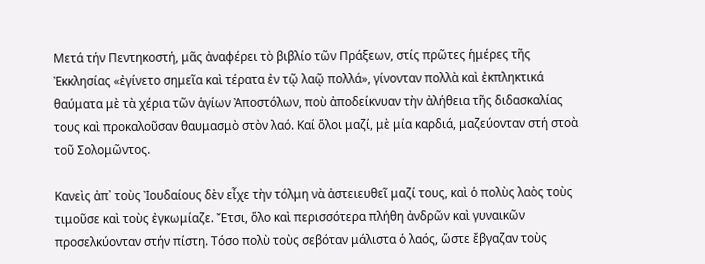Μετά τήν Πεντηκοστή, μᾶς ἀναφέρει τὸ βιβλίο τῶν Πράξεων, στίς πρῶτες ἡμέρες τῆς Ἐκκλησίας «ἐγίνετο σημεῖα καὶ τέρατα ἐν τῷ λαῷ πολλά», γίνονταν πολλὰ καὶ ἐκπληκτικά θαύματα μὲ τὰ χέρια τῶν ἁγίων Ἀποστόλων, ποὺ ἀποδείκνυαν τὴν ἀλήθεια τῆς διδασκαλίας τους καὶ προκαλοῦσαν θαυμασμὸ στὸν λαό. Καί ὅλοι μαζί, μὲ μία καρδιά, μαζεύονταν στή στοὰ τοῦ Σολομῶντος.

Κανεὶς ἀπ᾿ τοὺς Ἰουδαίους δὲν εἶχε τὴν τόλμη νὰ ἀστειευθεῖ μαζί τους, καὶ ὁ πολὺς λαὸς τοὺς τιμοῦσε καὶ τοὺς ἐγκωμίαζε. Ἔτσι, ὅλο καὶ περισσότερα πλήθη ἀνδρῶν καὶ γυναικῶν προσελκύονταν στήν πίστη. Τόσο πολὺ τοὺς σεβόταν μάλιστα ὁ λαός, ὥστε ἔβγαζαν τοὺς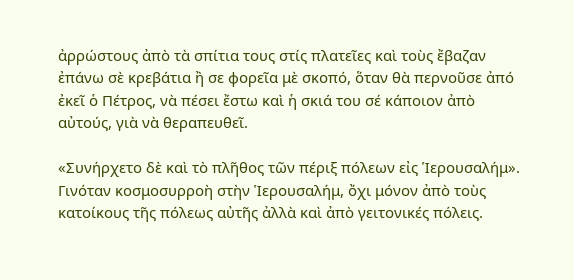ἀρρώστους ἀπὸ τὰ σπίτια τους στίς πλατεῖες καὶ τοὺς ἔβαζαν ἐπάνω σὲ κρεβάτια ἢ σε φορεῖα μὲ σκοπό, ὅταν θὰ περνοῦσε ἀπό ἐκεῖ ὁ Πέτρος, νὰ πέσει ἔστω καὶ ἡ σκιά του σέ κάποιον ἀπὸ αὐτούς, γιὰ νὰ θεραπευθεῖ.

«Συνήρχετο δὲ καὶ τὸ πλῆθος τῶν πέριξ πόλεων εἰς Ἱερουσαλήμ». Γινόταν κοσμοσυρροὴ στὴν Ἱερουσαλήμ, ὄχι μόνον ἀπὸ τοὺς κατοίκους τῆς πόλεως αὐτῆς ἀλλὰ καὶ ἀπὸ γειτονικές πόλεις.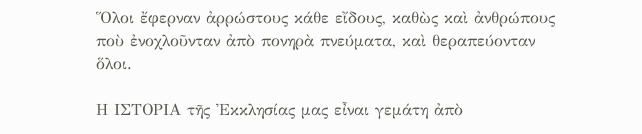Ὅλοι ἔφερναν ἀρρώστους κάθε εἴδους, καθὼς καὶ ἀνθρώπους ποὺ ἐνοχλοῦνταν ἀπὸ πονηρὰ πνεύματα, καὶ θεραπεύονταν ὅλοι.

Η ΙΣΤΟΡΙΑ τῆς Ἐκκλησίας μας εἶναι γεμάτη ἀπὸ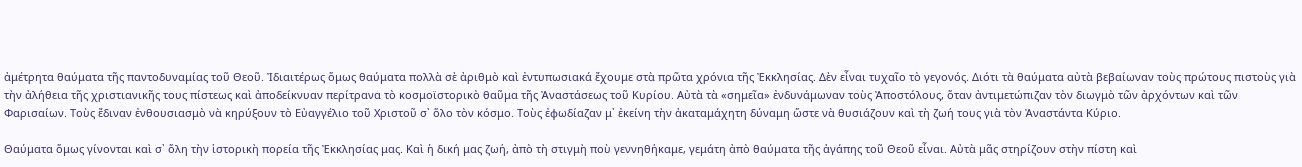ἀμέτρητα θαύματα τῆς παντοδυναμίας τοῦ Θεοῦ. Ἰδιαιτέρως ὅμως θαύματα πολλὰ σὲ ἀριθμὸ καὶ ἐντυπωσιακά ἔχουμε στὰ πρῶτα χρόνια τῆς Ἐκκλησίας. Δὲν εἶναι τυχαῖο τὸ γεγονός. Διότι τὰ θαύματα αὐτὰ βεβαίωναν τοὺς πρώτους πιστοὺς γιὰ τὴν ἀλήθεια τῆς χριστιανικῆς τους πίστεως καὶ ἀποδείκνυαν περίτρανα τὸ κοσμοϊστορικὸ θαῦμα τῆς Ἀναστάσεως τοῦ Κυρίου. Αὐτὰ τὰ «σημεῖα» ἐνδυνάμωναν τοὺς Ἀποστόλους, ὅταν ἀντιμετώπιζαν τὸν διωγμὸ τῶν ἀρχόντων καὶ τῶν Φαρισαίων. Τοὺς ἔδιναν ἐνθουσιασμὸ νὰ κηρύξουν τὸ Εὐαγγέλιο τοῦ Χριστοῦ σ᾿ ὅλο τὸν κόσμο. Τοὺς ἐφωδίαζαν μ᾿ ἐκείνη τὴν ἀκαταμάχητη δύναμη ὥστε νὰ θυσιάζουν καὶ τὴ ζωή τους γιὰ τὸν Ἀναστάντα Κύριο.

Θαύματα ὅμως γίνονται καὶ σ᾿ ὅλη τὴν ἱστορικὴ πορεία τῆς Ἐκκλησίας μας. Καὶ ἡ δική μας ζωή, ἀπὸ τὴ στιγμὴ ποὺ γεννηθήκαμε, γεμάτη ἀπὸ θαύματα τῆς ἀγάπης τοῦ Θεοῦ εἶναι. Αὐτὰ μᾶς στηρίζουν στὴν πίστη καὶ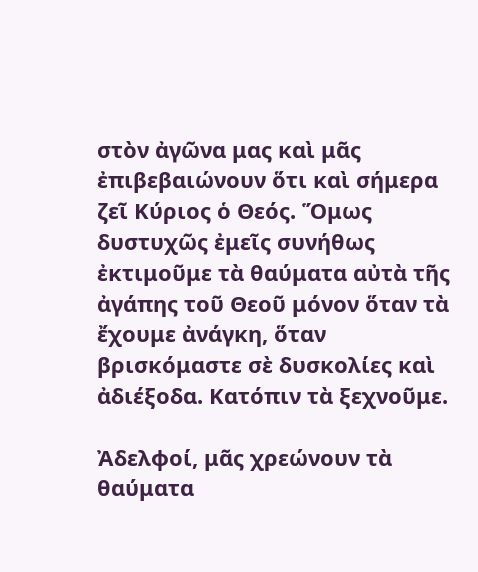στὸν ἀγῶνα μας καὶ μᾶς ἐπιβεβαιώνουν ὅτι καὶ σήμερα ζεῖ Κύριος ὁ Θεός. Ὅμως δυστυχῶς ἐμεῖς συνήθως ἐκτιμοῦμε τὰ θαύματα αὐτὰ τῆς ἀγάπης τοῦ Θεοῦ μόνον ὅταν τὰ ἔχουμε ἀνάγκη, ὅταν βρισκόμαστε σὲ δυσκολίες καὶ ἀδιέξοδα. Κατόπιν τὰ ξεχνοῦμε.

Ἀδελφοί, μᾶς χρεώνουν τὰ θαύματα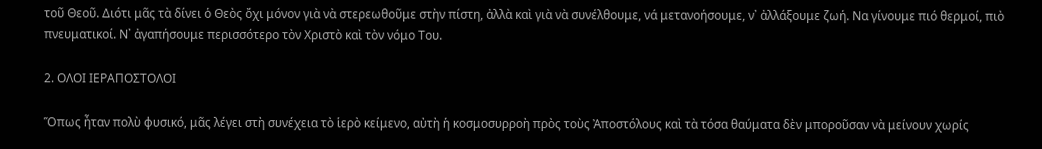τοῦ Θεοῦ. Διότι μᾶς τὰ δίνει ὁ Θεὸς ὄχι μόνον γιὰ νὰ στερεωθοῦμε στὴν πίστη, ἀλλὰ καὶ γιὰ νὰ συνέλθουμε, νά μετανοήσουμε, ν᾿ ἀλλάξουμε ζωή. Να γίνουμε πιό θερμοί, πιὸ πνευματικοί. Ν᾿ ἀγαπήσουμε περισσότερο τὸν Χριστὸ καὶ τὸν νόμο Του.

2. ΟΛΟΙ ΙΕΡΑΠΟΣΤΟΛΟΙ

Ὅπως ἦταν πολὺ φυσικό, μᾶς λέγει στὴ συνέχεια τὸ ἱερὸ κείμενο, αὐτὴ ἡ κοσμοσυρροὴ πρὸς τοὺς Ἀποστόλους καὶ τὰ τόσα θαύματα δὲν μποροῦσαν νὰ μείνουν χωρίς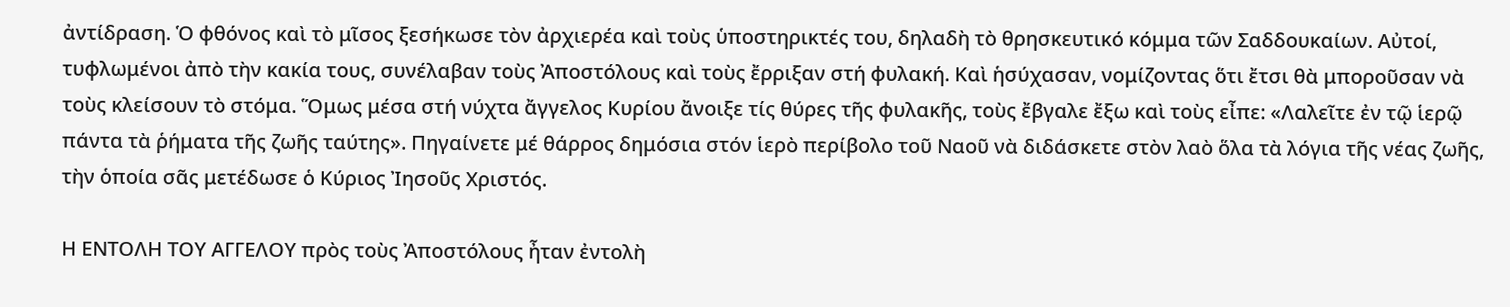ἀντίδραση. Ὁ φθόνος καὶ τὸ μῖσος ξεσήκωσε τὸν ἀρχιερέα καὶ τοὺς ὑποστηρικτές του, δηλαδὴ τὸ θρησκευτικό κόμμα τῶν Σαδδουκαίων. Αὐτοί, τυφλωμένοι ἀπὸ τὴν κακία τους, συνέλαβαν τοὺς Ἀποστόλους καὶ τοὺς ἔρριξαν στή φυλακή. Καὶ ἡσύχασαν, νομίζοντας ὅτι ἔτσι θὰ μποροῦσαν νὰ τοὺς κλείσουν τὸ στόμα. Ὅμως μέσα στή νύχτα ἄγγελος Κυρίου ἄνοιξε τίς θύρες τῆς φυλακῆς, τοὺς ἔβγαλε ἔξω καὶ τοὺς εἶπε: «Λαλεῖτε ἐν τῷ ἱερῷ πάντα τὰ ῥήματα τῆς ζωῆς ταύτης». Πηγαίνετε μέ θάρρος δημόσια στόν ἱερὸ περίβολο τοῦ Ναοῦ νὰ διδάσκετε στὸν λαὸ ὅλα τὰ λόγια τῆς νέας ζωῆς, τὴν ὁποία σᾶς μετέδωσε ὁ Κύριος Ἰησοῦς Χριστός.

Η ΕΝΤΟΛΗ ΤΟΥ ΑΓΓΕΛΟΥ πρὸς τοὺς Ἀποστόλους ἦταν ἐντολὴ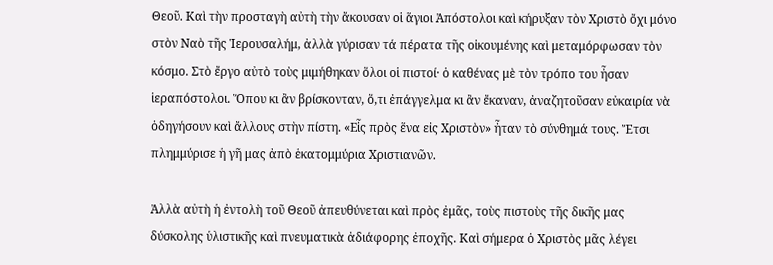Θεοῦ. Καὶ τὴν προσταγὴ αὐτὴ τὴν ἄκουσαν οἱ ἅγιοι Ἀπόστολοι καὶ κήρυξαν τὸν Χριστὸ ὄχι μόνο στὸν Ναὸ τῆς Ἱερουσαλήμ, ἀλλὰ γύρισαν τά πέρατα τῆς οἰκουμένης καὶ μεταμόρφωσαν τὸν κόσμο. Στὸ ἔργο αὐτὸ τοὺς μιμήθηκαν ὅλοι οἱ πιστοί· ὁ καθένας μὲ τὸν τρόπο του ἦσαν ἱεραπόστολοι. Ὅπου κι ἂν βρίσκονταν, ὅ,τι ἐπάγγελμα κι ἂν ἔκαναν, ἀναζητοῦσαν εὐκαιρία νὰ ὁδηγήσουν καὶ ἄλλους στὴν πίστη. «Εἷς πρὸς ἕνα εἰς Χριστὸν» ἦταν τὸ σύνθημά τους. Ἔτσι πλημμύρισε ἡ γῆ μας ἀπὸ ἑκατομμύρια Χριστιανῶν.

Ἀλλὰ αὐτὴ ἡ ἐντολὴ τοῦ Θεοῦ ἀπευθύνεται καὶ πρὸς ἐμᾶς, τοὺς πιστοὺς τῆς δικῆς μας δύσκολης ὑλιστικῆς καὶ πνευματικὰ ἀδιάφορης ἐποχῆς. Καὶ σήμερα ὁ Χριστὸς μᾶς λέγει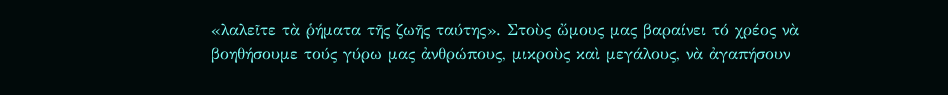«λαλεῖτε τὰ ῥήματα τῆς ζωῆς ταύτης». Στοὺς ὤμους μας βαραίνει τό χρέος νὰ βοηθήσουμε τούς γύρω μας ἀνθρώπους, μικροὺς καὶ μεγάλους, νὰ ἀγαπήσουν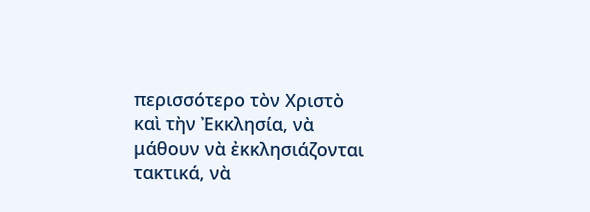περισσότερο τὸν Χριστὸ καὶ τὴν Ἐκκλησία, νὰ μάθουν νὰ ἐκκλησιάζονται τακτικά, νὰ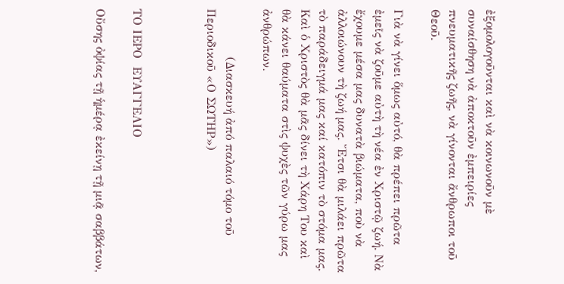ἐξομολογοῦνται καὶ νὰ κοινωνοῦν μὲ συναίσθηση νὰ ἀποκτοῦν ἐμπειρίες πνευματικῆς ζωῆς, νὰ γίνονται ἄνθρωποι τοῦ Θεοῦ.

Γιὰ νὰ γίνει ὅμως αὐτό, θὰ πρέπει πρῶτα ἐμεῖς νὰ ζοῦμε αὐτὴ τὴ νέα ἐν Χριστῷ ζωή. Νὰ ἔχουμε μέσα μας δυνατὰ βιώματα, ποὺ νὰ ἀλλοιώνουν τὴ ζωή μας. Ἔτσι θὰ μιλάει πρῶτα τὸ παράδειγμά μας καί κατόπιν τὸ στόμα μας. Καὶ ὁ Χριστὸς θὰ μᾶς δίνει τὴ Χάρη Του καὶ θὰ κάνει θαύματα στὶς ψυχὲς τῶν γύρω μας ἀνθρώπων.

            (Διασκευή ἀπό παλαιό τόμο τοῦ Περιοδικοῦ «Ο ΣΩΤΗΡ»)



ΤΟ ΙΕΡΟ  ΕΥΑΓΓΕΛΙΟ

Οὔσης ὀψίας τῇ ἡμέρᾳ ἐκείνῃ τῇ μιᾷ σαββάτων,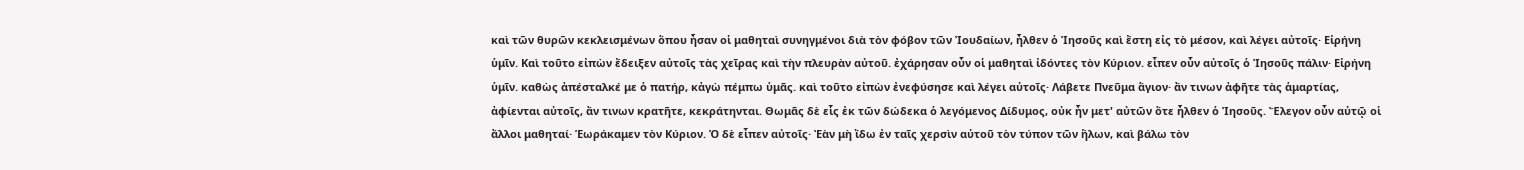καὶ τῶν θυρῶν κεκλεισμένων ὅπου ἦσαν οἱ μαθηταὶ συνηγμένοι διὰ τὸν φόβον τῶν Ἰουδαίων, ἦλθεν ὁ Ἰησοῦς καὶ ἔστη εἰς τὸ μέσον, καὶ λέγει αὐτοῖς· Εἰρήνη ὑμῖν. Καὶ τοῦτο εἰπὼν ἔδειξεν αὐτοῖς τὰς χεῖρας καὶ τὴν πλευρὰν αὐτοῦ. ἐχάρησαν οὖν οἱ μαθηταὶ ἰδόντες τὸν Κύριον. εἶπεν οὖν αὐτοῖς ὁ Ἰησοῦς πάλιν· Εἰρήνη ὑμῖν. καθὼς ἀπέσταλκέ με ὁ πατήρ, κἀγὼ πέμπω ὑμᾶς. καὶ τοῦτο εἰπὼν ἐνεφύσησε καὶ λέγει αὐτοῖς· Λάβετε Πνεῦμα ἅγιον· ἄν τινων ἀφῆτε τὰς ἁμαρτίας, ἀφίενται αὐτοῖς, ἄν τινων κρατῆτε, κεκράτηνται. Θωμᾶς δὲ εἷς ἐκ τῶν δώδεκα ὁ λεγόμενος Δίδυμος, οὐκ ἦν μετ' αὐτῶν ὅτε ἦλθεν ὁ Ἰησοῦς. Ἔλεγον οὖν αὐτῷ οἱ ἄλλοι μαθηταί· Ἑωράκαμεν τὸν Κύριον. Ὁ δὲ εἶπεν αὐτοῖς· Ἐὰν μὴ ἴδω ἐν ταῖς χερσὶν αὐτοῦ τὸν τύπον τῶν ἥλων, καὶ βάλω τὸν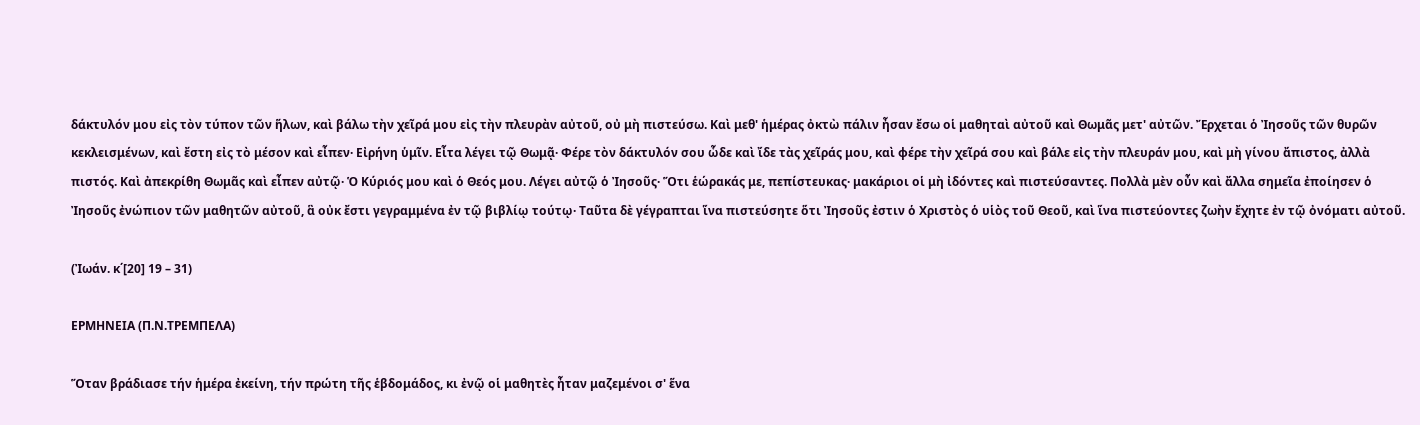δάκτυλόν μου εἰς τὸν τύπον τῶν ἥλων, καὶ βάλω τὴν χεῖρά μου εἰς τὴν πλευρὰν αὐτοῦ, οὐ μὴ πιστεύσω. Καὶ μεθ' ἡμέρας ὀκτὼ πάλιν ἦσαν ἔσω οἱ μαθηταὶ αὐτοῦ καὶ Θωμᾶς μετ' αὐτῶν. Ἔρχεται ὁ Ἰησοῦς τῶν θυρῶν κεκλεισμένων, καὶ ἔστη εἰς τὸ μέσον καὶ εἶπεν· Εἰρήνη ὑμῖν. Εἶτα λέγει τῷ Θωμᾷ· Φέρε τὸν δάκτυλόν σου ὧδε καὶ ἴδε τὰς χεῖράς μου, καὶ φέρε τὴν χεῖρά σου καὶ βάλε εἰς τὴν πλευράν μου, καὶ μὴ γίνου ἄπιστος, ἀλλὰ πιστός. Καὶ ἀπεκρίθη Θωμᾶς καὶ εἶπεν αὐτῷ· Ὁ Κύριός μου καὶ ὁ Θεός μου. Λέγει αὐτῷ ὁ Ἰησοῦς· Ὅτι ἑώρακάς με, πεπίστευκας· μακάριοι οἱ μὴ ἰδόντες καὶ πιστεύσαντες. Πολλὰ μὲν οὖν καὶ ἄλλα σημεῖα ἐποίησεν ὁ Ἰησοῦς ἐνώπιον τῶν μαθητῶν αὐτοῦ, ἃ οὐκ ἔστι γεγραμμένα ἐν τῷ βιβλίῳ τούτῳ· Ταῦτα δὲ γέγραπται ἵνα πιστεύσητε ὅτι Ἰησοῦς ἐστιν ὁ Χριστὸς ὁ υἱὸς τοῦ Θεοῦ, καὶ ἵνα πιστεύοντες ζωὴν ἔχητε ἐν τῷ ὀνόματι αὐτοῦ.

(Ἰωάν. κ΄[20] 19 – 31)

ΕΡΜΗΝΕΙΑ (Π.Ν.ΤΡΕΜΠΕΛΑ)

Ὅταν βράδιασε τήν ἡμέρα ἐκείνη, τήν πρώτη τῆς ἑβδομάδος, κι ἐνῷ οἱ μαθητὲς ἦταν μαζεμένοι σ' ἕνα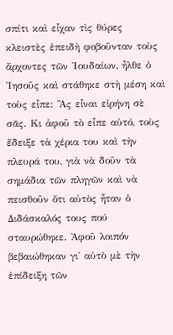σπίτι καὶ εἶχαν τὶς θύρες κλειστὲς ἐπειδὴ φοβοῦνταν τοὺς ἄρχοντες τῶν Ἰουδαίων, ἦλθε ὁ Ἰησοῦς καὶ στάθηκε στὴ μέση καὶ τοὺς εἶπε: Ἂς εἶναι εἰρήνη σὲ σᾶς. Κι ἀφοῦ τὸ εἶπε αὐτό, τοὺς ἔδειξε τὰ χέρια του καὶ τὴν πλευρά του, γιὰ νὰ δοῦν τὰ σημάδια τῶν πληγῶν καὶ νὰ πεισθοῦν ὅτι αὐτὸς ἦταν ὁ Διδάσκαλός τους πού σταυρώθηκε. Ἀφοῦ λοιπόν βεβαιώθηκαν γι' αὐτὸ μὲ τὴν ἐπίδειξη τῶν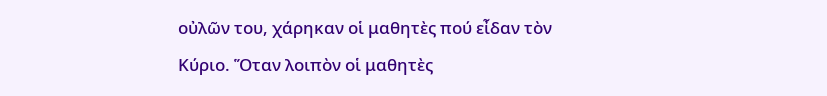οὐλῶν του, χάρηκαν οἱ μαθητὲς πού εἶδαν τὸν Κύριο. Ὅταν λοιπὸν οἱ μαθητὲς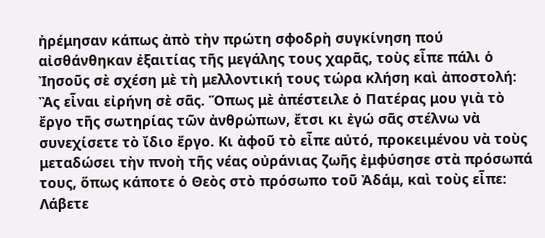ἠρέμησαν κάπως ἀπὸ τὴν πρώτη σφοδρὴ συγκίνηση πού αἰσθάνθηκαν ἐξαιτίας τῆς μεγάλης τους χαρᾶς, τοὺς εἶπε πάλι ὁ Ἰησοῦς σὲ σχέση μὲ τὴ μελλοντική τους τώρα κλήση καὶ ἀποστολή: Ἂς εἶναι εἰρήνη σὲ σᾶς. Ὅπως μὲ ἀπέστειλε ὁ Πατέρας μου γιὰ τὸ ἔργο τῆς σωτηρίας τῶν ἀνθρώπων, ἔτσι κι ἐγώ σᾶς στέλνω νὰ συνεχίσετε τὸ ἴδιο ἔργο. Κι ἀφοῦ τὸ εἶπε αὐτό, προκειμένου νὰ τοὺς μεταδώσει τὴν πνοὴ τῆς νέας οὐράνιας ζωῆς ἐμφύσησε στὰ πρόσωπά τους, ὅπως κάποτε ὁ Θεὸς στὸ πρόσωπο τοῦ Ἀδάμ, καὶ τοὺς εἶπε: Λάβετε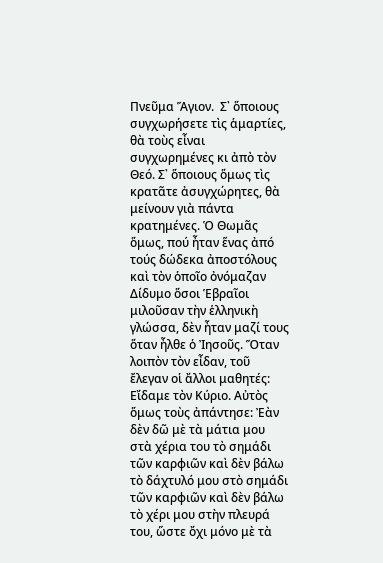Πνεῦμα Ἅγιον.  Σ᾿ ὅποιους συγχωρήσετε τὶς ἁμαρτίες, θὰ τοὺς εἶναι συγχωρημένες κι ἀπὸ τὸν Θεό. Σ᾿ ὅποιους ὅμως τὶς κρατᾶτε ἀσυγχώρητες, θὰ μείνουν γιὰ πάντα κρατημένες. Ὁ Θωμᾶς ὅμως, πού ἦταν ἕνας ἀπό τούς δώδεκα ἀποστόλους καὶ τὸν ὁποῖο ὀνόμαζαν Δίδυμο ὅσοι Ἑβραῖοι μιλοῦσαν τὴν ἑλληνικὴ γλώσσα, δὲν ἦταν μαζί τους ὅταν ἦλθε ὁ Ἰησοῦς. Ὅταν λοιπὸν τὸν εἶδαν, τοῦ ἔλεγαν οἱ ἄλλοι μαθητές: Εἴδαμε τὸν Κύριο. Αὐτὸς ὅμως τοὺς ἀπάντησε: Ἐὰν δὲν δῶ μὲ τὰ μάτια μου στὰ χέρια του τὸ σημάδι τῶν καρφιῶν καὶ δὲν βάλω τὸ δάχτυλό μου στὸ σημάδι τῶν καρφιῶν καὶ δὲν βάλω τὸ χέρι μου στὴν πλευρά του, ὥστε ὄχι μόνο μὲ τὰ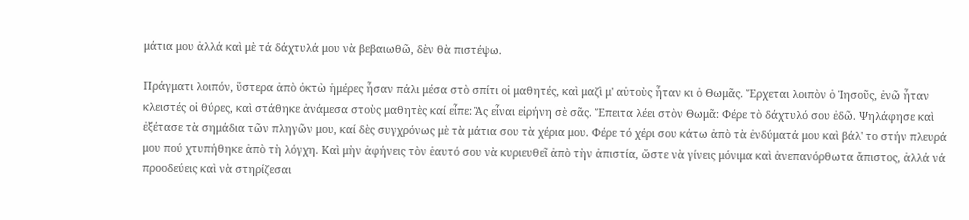μάτια μου ἀλλά καὶ μὲ τά δάχτυλά μου νὰ βεβαιωθῶ, δὲν θὰ πιστέψω.

Πράγματι λοιπόν, ὕστερα ἀπὸ ὀκτὼ ἡμέρες ἦσαν πάλι μέσα στὸ σπίτι οἱ μαθητές, καὶ μαζὶ μ' αὐτοὺς ἦταν κι ὁ Θωμᾶς. Ἔρχεται λοιπὸν ὁ Ἰησοῦς, ἐνῶ ἦταν κλειστές οἱ θύρες, καὶ στάθηκε ἀνάμεσα στοὺς μαθητὲς καί εἶπε: Ἂς εἶναι εἰρήνη σὲ σᾶς. Ἔπειτα λέει στὸν Θωμᾶ: Φέρε τὸ δάχτυλό σου ἐδῶ. Ψηλάφησε καὶ ἐξέτασε τὰ σημάδια τῶν πληγῶν μου, καί δὲς συγχρόνως μὲ τὰ μάτια σου τὰ χέρια μου. Φέρε τό χέρι σου κάτω ἀπὸ τὰ ἐνδύματά μου καὶ βάλ' το στήν πλευρά μου πού χτυπήθηκε ἀπὸ τὴ λόγχη. Καὶ μὴν ἀφήνεις τὸν ἑαυτό σου νὰ κυριευθεῖ ἀπὸ τὴν ἀπιστία, ὥστε νὰ γίνεις μόνιμα καὶ ἀνεπανόρθωτα ἄπιστος, ἀλλά νά προοδεύεις καὶ νὰ στηρίζεσαι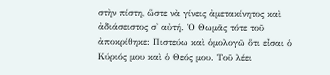στὴν πίστη, ὥστε νὰ γίνεις ἀμετακίνητος καὶ ἀδιάσειστος σ' αὐτή. Ὁ Θωμᾶς τότε τοῦ ἀποκρίθηκε: Πιστεύω καὶ ὁμολογῶ ὅτι εἶσαι ὁ Κύριός μου καὶ ὁ Θεός μου. Τοῦ λέει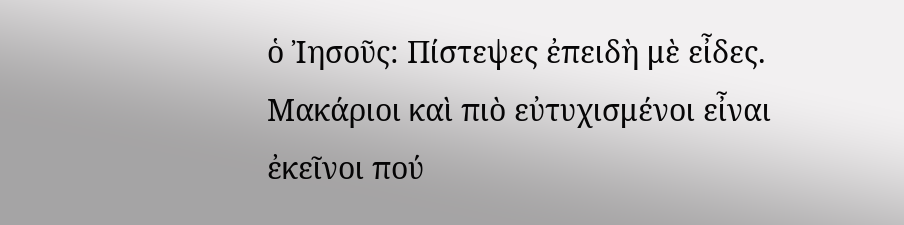ὁ Ἰησοῦς: Πίστεψες ἐπειδὴ μὲ εἶδες. Μακάριοι καὶ πιὸ εὐτυχισμένοι εἶναι ἐκεῖνοι πού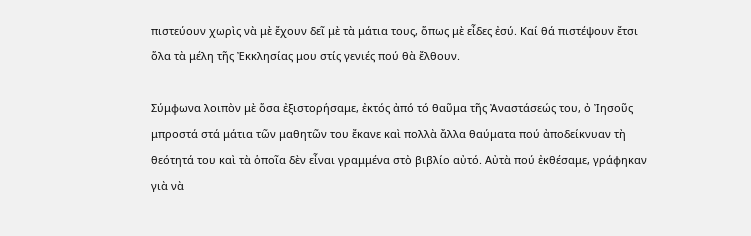πιστεύουν χωρὶς νὰ μὲ ἔχουν δεῖ μὲ τὰ μάτια τους, ὅπως μὲ εἶδες ἐσύ. Καί θά πιστέψουν ἔτσι ὅλα τὰ μέλη τῆς Ἐκκλησίας μου στίς γενιές πού θὰ ἔλθουν.

Σύμφωνα λοιπὸν μὲ ὅσα ἐξιστορήσαμε, ἐκτός ἀπό τό θαῦμα τῆς Ἀναστάσεώς του, ὀ Ἰησοῦς μπροστά στά μάτια τῶν μαθητῶν του ἔκανε καὶ πολλὰ ἄλλα θαύματα πού ἀποδείκνυαν τὴ θεότητά του καὶ τὰ ὁποῖα δὲν εἶναι γραμμένα στὸ βιβλίο αὐτό. Αὐτὰ πού ἐκθέσαμε, γράφηκαν γιὰ νὰ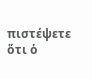πιστέψετε ὅτι ὁ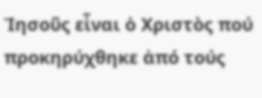Ἰησοῦς εἶναι ὁ Χριστὸς πού προκηρύχθηκε ἀπό τούς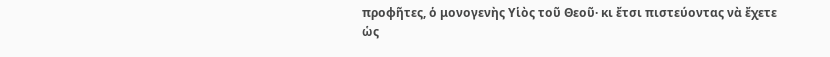προφῆτες, ὁ μονογενὴς Υἱὸς τοῦ Θεοῦ· κι ἔτσι πιστεύοντας νὰ ἔχετε ὡς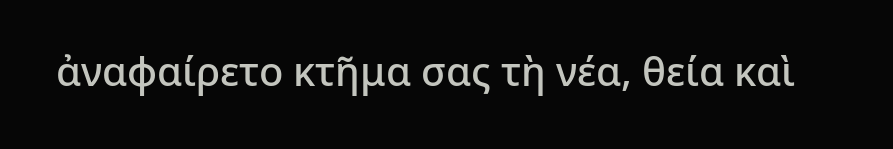ἀναφαίρετο κτῆμα σας τὴ νέα, θεία καὶ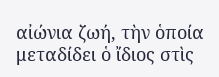αἰώνια ζωή, τὴν ὁποία μεταδίδει ὁ ἴδιος στὶς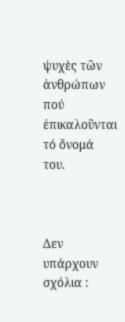ψυχὲς τῶν ἀνθρώπων πού ἐπικαλοῦνται τό ὄνομά του.



Δεν υπάρχουν σχόλια :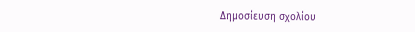Δημοσίευση σχολίου